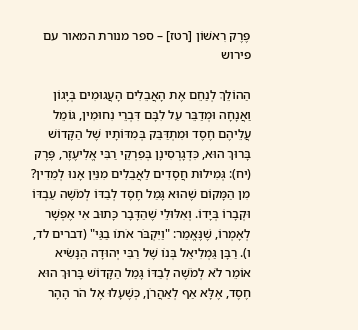פֶּרֶק רִאשׁוֹן [רטז] – ספר מנורת המאור עם פירוש

הַהוֹלֵךְ לְנַחֵם אֶת הָאֲבֵלִים הָעֲגוּמִים בְּיָגוֹן וַאֲנָחָה וּמְדַבֵּר עַל לִבָּם דִּבְרֵי נִחוּמִין, גּוֹמֵל עֲלֵיהֶם חֶסֶד וּמִתְדַּבֵּק בְּמִדּוֹתָיו שֶׁל הַקָּדוֹשׁ בָּרוּךְ הוּא, כִּדְגָרְסִינָן בְּפִרְקֵי רַבִּי אֱלִיעֶזֶר, פֶּרֶק (יח): גְּמִילוּת חֲסָדִים לַאֲבֵלִים מִנַּיִן אָנוּ לְמֵדִין? מִן הַמָּקוֹם שֶׁהוּא גָּמַל חֶסֶד לְבַדּוֹ לְמֹשֶׁה עַבְדּוֹ וּקְבָרוֹ בְּיָדוֹ. וְאִלּוּלֵי שֶׁהַדָּבָר כָּתוּב אִי אֶפְשָׁר לְאָמְרוֹ, שֶׁנֶּאֱמַר: "וַיִּקְבֹּר אֹתוֹ בַגַּי" (דברים לד, ו). רַבָּן גַּמְלִיאֵל בְּנוֹ שֶׁל רַבִּי יְהוּדָה הַנָּשִׂיא אוֹמֵר לֹא לְמֹשֶׁה לְבַדּוֹ גָּמַל הַקָּדוֹשׁ בָּרוּךְ הוּא חֶסֶד, אֶלָּא אַף לְאַהֲרֹן, כְּשֶׁעָלוּ אֶל הֹר הָהָר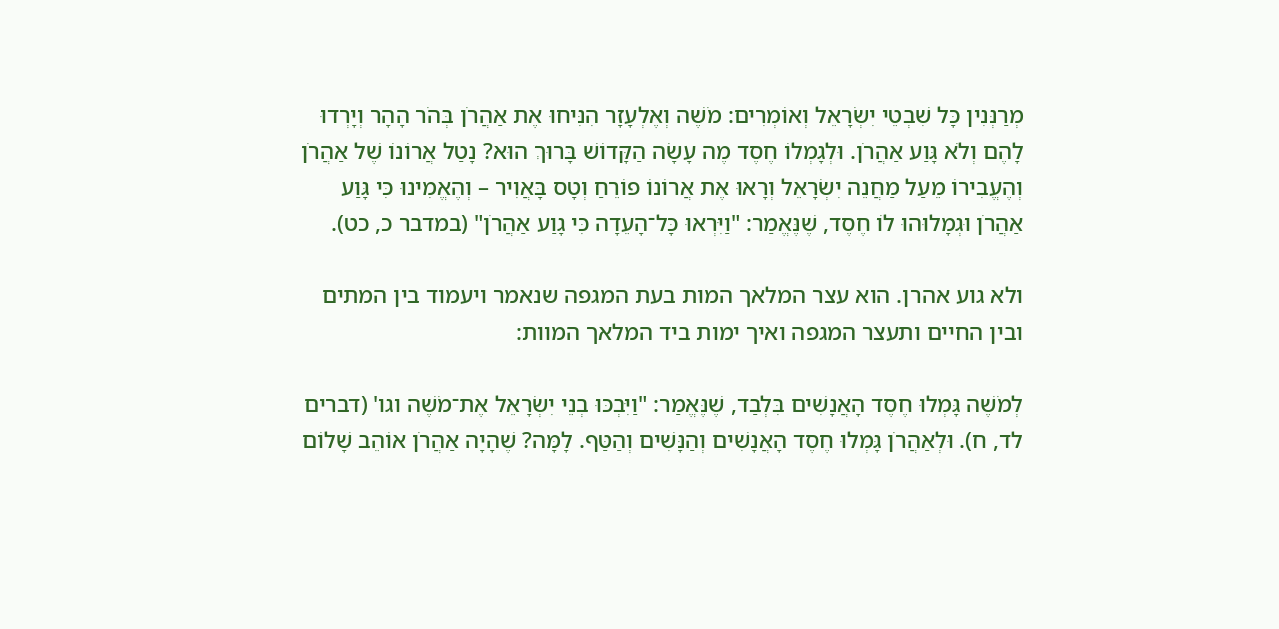מְרַנְּנִין כָּל שִׁבְטֵי יִשְׂרָאֵל וְאוֹמְרִים: מֹשֶׁה וְאֶלְעָזָר הִנִּיחוּ אֶת אַהֲרֹן בְּהֹר הָהָר וְיָרְדוּ לָהֶם וְלֹא גָּוַע אַהֲרֹן. וּלְגָמְלוֹ חֶסֶד מֶה עָשָׂה הַקָּדוֹשׁ בָּרוּךְ הוּא? נָטַל אֲרוֹנוֹ שֶׁל אַהֲרֹן וְהֶעֱבִירוֹ מֵעַל מַחֲנֵה יִשְׂרָאֵל וְרָאוּ אֶת אֲרוֹנוֹ פוֹרֵחַ וְטָס בָּאֲוִיר – וְהֶאֱמִינוּ כִּי גָּוַע אַהֲרֹן וּגְמָלוּהוּ לוֹ חֶסֶד, שֶׁנֶּאֱמַר: "וַיִּרְאוּ כָּל־הָעֵדָה כִּי גָוַע אַהֲרֹן" (במדבר כ, כט).

ולא גוע אהרן. הוא עצר המלאך המות בעת המגפה שנאמר ויעמוד בין המתים ובין החיים ותעצר המגפה ואיך ימות ביד המלאך המוות:

לְמֹשֶׁה גָּמְלוּ חֶסֶד הָאֲנָשִׁים בִּלְבַד, שֶׁנֶּאֱמַר: "וַיִּבְכּוּ בְנֵי יִשְׂרָאֵל אֶת־מֹשֶׁה וגו' (דברים לד, ח). וּלְאַהֲרֹן גָּמְלוּ חֶסֶד הָאֲנָשִׁים וְהַנָּשִׁים וְהַטַּף. לָמָּה? שֶׁהָיָה אַהֲרֹן אוֹהֵב שָׁלוֹם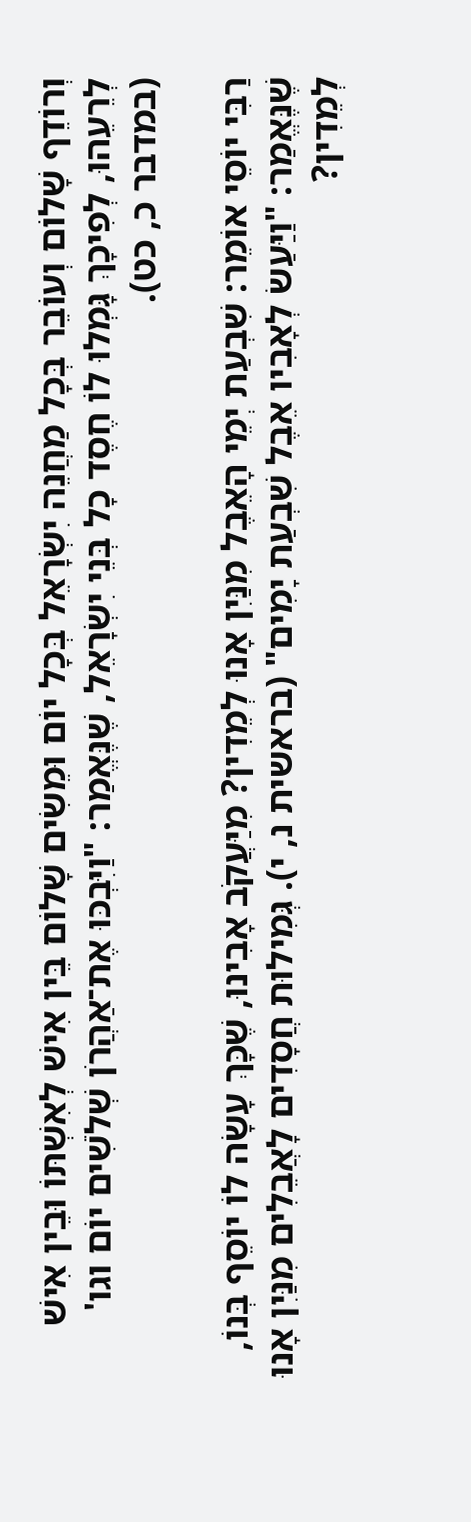וְרוֹדֵף שָׁלוֹם וְעוֹבֵר בְּכָל מַחֲנֵה יִשְׂרָאֵל בְּכָל יוֹם וּמֵשִׂים שָׁלוֹם בֵּין אִישׁ לְאִשְׁתּוֹ וּבֵין אִישׁ לְרֵעֵהוּ, לְפִיכָךְ גָּמְלוּ לוֹ חֶסֶד כָל בְּנֵי יִשְׂרָאֵל, שֶׁנֶּאֱמַר: "וַיִּבְכּוּ אֶת־אַהֲרֹן שְׁלֹשִׁים יוֹם וגו' (במדבר כ, כט).

רַבִּי יוֹסֵי אוֹמֵר: שִׁבְעַת יְמֵי הָאֵבֶל מִנַּיִן אָנוּ לְמֵדִין? מִיַּעֲקֹב אָבִינוּ, שֶׁכָּךְ עָשָׂה לוֹ יוֹסֵף בְּנוֹ, שֶׁנֶּאֱמַר: "וַיַּעַשׂ לְאָבִיו אֵבֶל שִׁבְעַת יָמִים" (בראשית נ, י). גְּמִילוּת חֲסָדִים לָאֲבֵלִים מִנַּיִן אָנוּ לְמֵדִין?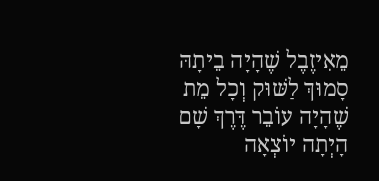מֵאִיזֶבֶל שֶׁהָיָה בֵיתָהּ סָמוּךְ לַשּׁוּק וְכָל מֵת שֶׁהָיָה עוֹבֵר דֶּרֶךְ שָׁם הָיְתָה יוֹצְאָה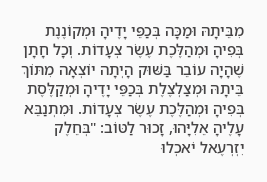מִבֵּיתָהּ וּמַכָּה בְּכַפֵּי יָדֶיהָ וּמְקוֹנֶנֶת בְּפִיהָ וּמְהַלֶּכֶת עֶשֶׂר צְעָדוֹת. וְכָל חָתָן שֶׁהָיָה עוֹבֵר בַּשּׁוּק הָיְתָה יוֹצְאָה מִתּוֹךְ בֵּיתָהּ וּמְצַלְצֶלֶת בְּכַפֵּי יָדֶיהָ וּמְקַלֶּסֶת בְּפִיהָ וּמְהַלֶּכֶת עֶשֶׂר צְעָדוֹת. וּמִתְנַבֵּא עָלֶיהָ אֵלִיָּהוּ, זָכוּר לַטּוֹב: "בְּחֵלֶק יִזְרְעֶאל יֹאכְלוּ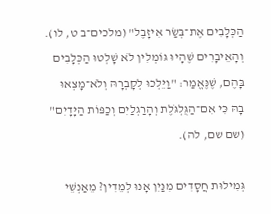הַכְּלָבִים אֶת־בְּשַׂר אִיזָבֶל" (מלכים־ב ט, לו). וְהָאֵיבָרִים שֶׁהָיוּ גּוֹמְלִין לֹא שָׁלְטוּ הַכְּלָבִים בָּהֶם, שֶׁנֶּאֱמַר: "וַיֵּלְכוּ לְקָבְרָהּ וְלֹא־מָצְאוּ בָהּ כִּי אִם־הַגֻּלְגֹּלֶת וְהָרַגְלַיִם וְכַפּוֹת הַיָּדָיִם" (שם שם, לה).

גְּמִילוּת חֲסָדִים מִנַּיִן אָנוּ לְמֵדִין? מֵאַנְשֵׁי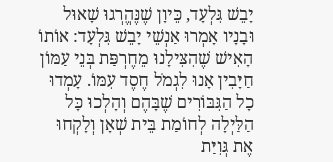יָבֵשׁ גִּלְעָד, כֵּיוָן שֶׁנֶּהֱרְגוּ שָׁאוּל וּבָנָיו אָמְרוּ אַנְשֵׁי יָבֵשׁ גִּלְעָד: אוֹתוֹ הָאִישׁ שֶׁהִצִּילָנוּ מֵחֶרְפַּת בְּנֵי עַמּוֹן חַיָּבִין אָנוּ לִגְמֹל חֶסֶד עִמּוֹ. עָמְדוּ כָל הַגִּבּוֹרִים שֶׁבָּהֶם וְהָלְכוּ כָּל הַלַּיְלָה לְחוֹמַת בֵּית שְׁאָן וְלָקְחוּ אֶת גְּוִיַּת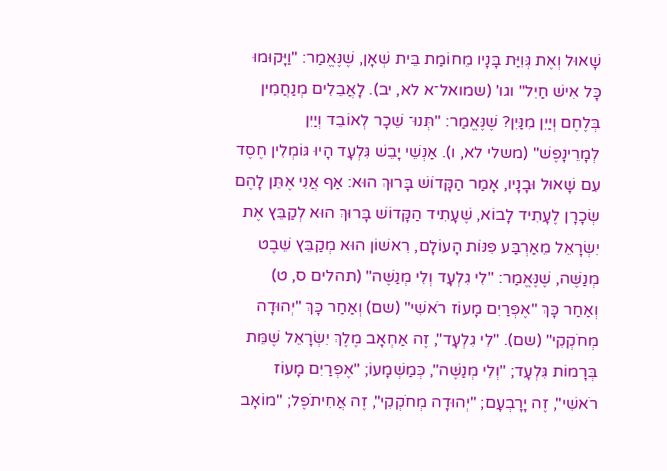שָׁאוּל וְאֶת גְּוִיַּת בָּנָיו מֵחוֹמַת בֵּית שְׁאָן, שֶׁנֶּאֱמַר: "וַיָּקוּמוּ כָּל אִישׁ חַיִל" וגו' (שמואל־א לא, יב). לָאֲבֵלִים מְנַחֲמִין בְּלֶחֶם וְיַיִן מִנַּיִן? שֶׁנֶּאֱמַר: "תְּנוּ־ שֵׁכָר לְאוֹבֵד וְיַיִן לְמָרֵינָפֶשׁ" (משלי לא, ו). אַנְשֵׁי יָבֵשׁ גִּלְעָד הָיוּ גּוֹמְלִין חֶסֶד עִם שָׁאוּל וּבָנָיו, אָמַר הַקָּדוֹשׁ בָּרוּךְ הוּא: אַף אֲנִי אֶתֵּן לָהֶם שְׂכָרָן לֶעָתִיד לָבוֹא, שֶׁעָתִיד הַקָּדוֹשׁ בָּרוּךְ הוּא לְקַבֵּץ אֶת יִשְׂרָאֵל מֵאַרְבַּע פִּנּוֹת הָעוֹלָם, רִאשׁוֹן הוּא מְקַבֵּץ שֵׁבֶט מְנַשֶּׁה, שֶׁנֶּאֱמַר: "לִי גִלְעָד וְלִי מְנַשֶּׁה" (תהלים ס, ט) וְאַחַר כָּךְ "אֶפְרַיִם מָעוֹז רֹאשִׁי" (שם) וְאַחַר כָּךְ "יְהוּדָה מְחֹקְקִי" (שם). "לִי גִלְעָד", זֶה אַחְאָב מֶלֶךְ יִשְׂרָאֵל שֶׁמֵּת בְּרָמוֹת גִּלְעָד; "וְלִי מְנַשֶּׁה", כְּמַשְׁמָעוֹ; "אֶפְרַיִם מָעוֹז רֹאשִׁי", זֶה יָרָבְעָם; "יְהוּדָה מְחֹקְקִי", זֶה אֲחִיתֹפֶל; "מוֹאָב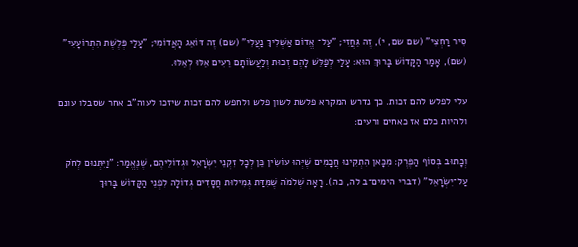סִיר רַחְצִי" (שם שם, י), זֶה גֵּחֲזִי; "עַל־ אֱדוֹם אַשְׁלִיךְ נַעֲלִי" (שם) זֶה דּוֹאֵג הָאֲדוֹמִי; "עָלַי פְּלֶשֶׁת הִתְרוֹעָעִי" (שם), אָמַר הַקָּדוֹשׁ בָּרוּךְ הוּא: עָלַי לְפַלֵּשׁ לָהֶם זְכוּת וְלַעֲשׂוֹתָם רֵעִים אֵלּוּ לְאֵלּוּ.

עלי לפלש להם זכות. כך נדרש המקרא פלשת לשון פלש ולחפש להם זכות שיזכו לעוה"ב אחר שסבלו עונם ולהיות כלם אז כאחים ורעים:

וְכָתוּב בְּסוֹף הַפֶּרֶק: מִכָּאן הִתְקִינוּ חֲכָמִים שֶׁיְּהוּ עוֹשִׂין כֵּן לְכָל זִקְנֵי יִשְׂרָאֵל וּגְדוֹלֵיהֶם, שֶׁנֶּאֱמַר: "וַיִּתְּנוּם לְחֹק עַל־יִשְׂרָאֵל" (דברי הימים־ב לה, כה). רָאָה שְׁלֹמֹה שֶׁמִּדַּת גְּמִילוּת חֲסָדִים גְּדוֹלָה לִפְנֵי הַקָּדוֹשׁ בָּרוּךְ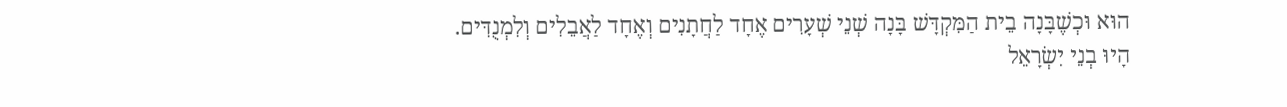הוּא וּכְשֶׁבָּנָה בֵית הַמִּקְדָּשׁ בָּנָה שְׁנֵי שְׁעָרִים אֶחָד לַחֲתָנִים וְאֶחָד לַאֲבֵלִים וְלִמְנֻדִּים. הָיוּ בְנֵי יִשְׂרָאֵל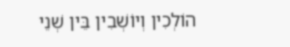הוֹלְכִין וְיוֹשְׁבִין בֵּין שְׁנֵי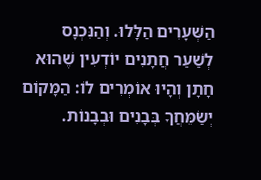הַשְּׁעָרִים הַלָּלוּ. וְהַנִּכְנָס לְשַׁעַר חֲתָנִים יוֹדְעִין שֶׁהוּא חָתָן וְהָיוּ אוֹמְרִים לוֹ: הַמָּקוֹם יְשַׂמֵּחֲךָ בְּבָנִים וּבְבָנוֹת.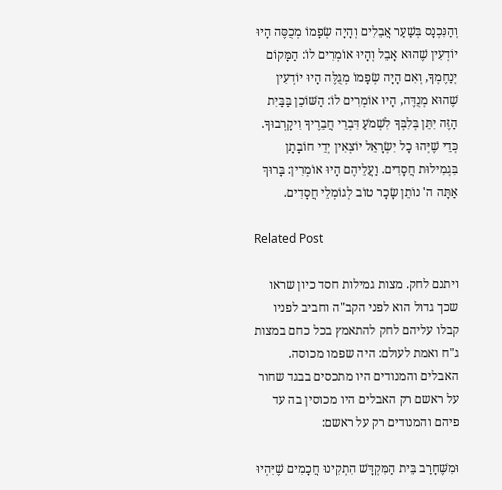וְהַנִּכְנָס בְּשַׁעַר אֲבֵלִים וְהָיָה שְׂפָמוֹ מְכֻסֶּה הָיוּ יוֹדְעִין שֶׁהוּא אָבֵל וְהָיוּ אוֹמְרִים לוֹ: הַמָּקוֹם יְנַחֶמְךָ, וְאִם הָיָה שְׂפָמוֹ מְגֻלֶּה הָיוּ יוֹדְעִין שֶׁהוּא מְנֻדֶּה, הָיוּ אוֹמְרִים לוֹ: הַשּׁוֹכֵן בַּבַּיִת הַזֶּה יִתֵּן בְּלִבְּךָ לִשְׁמֹעַ דִּבְרֵי חֲבֵרֶיךָ וִיקָרְבוּךָ. כְּדֵי שֶׁיְּהוּ כָל יִשְׂרָאֵל יוֹצְאִין יְדֵי חוֹבָתָן בִּגְמִילוּת חֲסָדִים. וַעֲלֵיהֶם הָיוּ אוֹמְרִין: בָּרוּךְ אַתָּה ה' נוֹתֵן שָׂכָר טוֹב לְגוֹמְלֵי חֲסָדִים.

Related Post

ויתנם לחק. מצות גמילות חסד כיון שראו שכך גדול הוא לפני הקב"ה וחביב לפניו קבלו עליהם לחק להתאמץ בכל כחם במצות ג"ח ואמת לעולם: היה שפמו מכוסה. האבלים והמנודים היו מתכסים בבגד שחור על ראשם רק האבלים היו מכוסין בה עד פיהם והמנודים רק על ראשם:

וּמִשֶּׁחָרַב בֵּית הַמִּקְדָּשׁ הִתְקִינוּ חֲכָמִים שֶׁיִּהְיוּ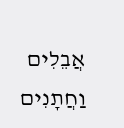אֲבֵלִים וַחֲתָנִים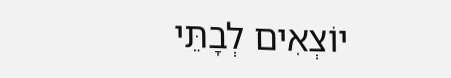יוֹצְאִים לְבָתֵּי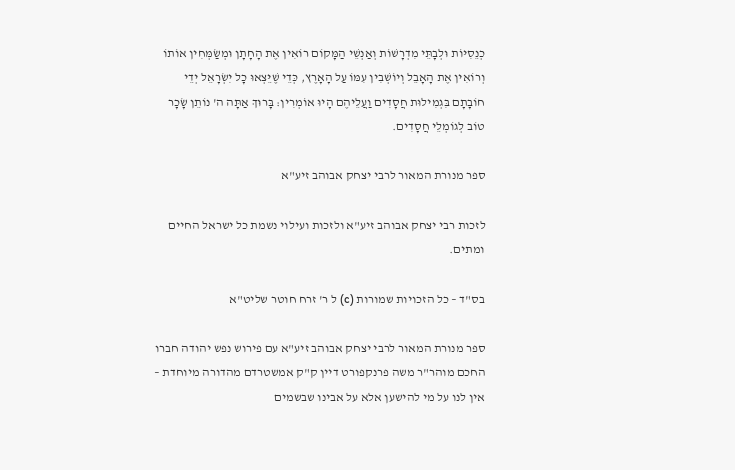כְנֵסִיּוֹת וּלְבָתֵּי מִדְרָשׁוֹת וְאַנְשֵׁי הַמָּקוֹם רוֹאִין אֶת הָחָתָן וּמְשַׂמְּחִין אוֹתוֹ וְרוֹאִין אֶת הָאָבֵל וְיוֹשְׁבִין עִמּוֹ עַל הָאָרֶץ, כְּדֵי שֶׁיֵּצְאוּ כָל יִשְׂרָאֵל יְדֵי חוֹבָתָם בִּגְמִילוּת חֲסָדִים וַעֲלֵיהֶם הָיוּ אוֹמְרִין: בָּרוּךְ אַתָּה ה' נוֹתֵן שָׂכָר טוֹב לְגוֹמְלֵי חֲסָדִים.

ספר מנורת המאור לרבי יצחק אבוהב זיע"א

לזכות רבי יצחק אבוהב זיע"א ולזכות ועילוי נשמת כל ישראל החיים ומתים.

בס"ד – כל הזכויות שמורות (c) ל ר' זרח חוטר שליט"א

ספר מנורת המאור לרבי יצחק אבוהב זיע"א עם פירוש נפש יהודה חברו החכם מוהר"ר משה פרנקפורט דיין ק"ק אמשטרדם מהדורה מיוחדת – אין לנו על מי להישען אלא על אבינו שבשמים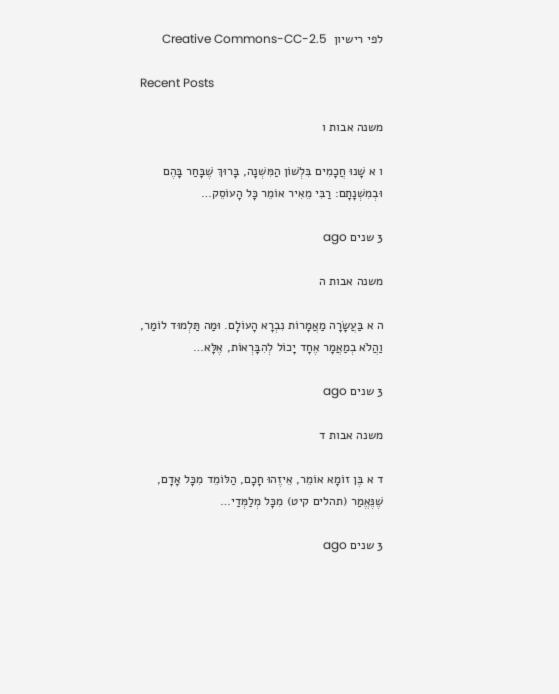לפי רישיון  Creative Commons-CC-2.5

Recent Posts

משנה אבות ו

ו א שָׁנוּ חֲכָמִים בִּלְשׁוֹן הַמִּשְׁנָה, בָּרוּךְ שֶׁבָּחַר בָּהֶם וּבְמִשְׁנָתָם: רַבִּי מֵאִיר אוֹמֵר כָּל הָעוֹסֵק…

3 שנים ago

משנה אבות ה

ה א בַּעֲשָׂרָה מַאֲמָרוֹת נִבְרָא הָעוֹלָם. וּמַה תַּלְמוּד לוֹמַר, וַהֲלֹא בְמַאֲמָר אֶחָד יָכוֹל לְהִבָּרְאוֹת, אֶלָּא…

3 שנים ago

משנה אבות ד

ד א בֶּן זוֹמָא אוֹמֵר, אֵיזֶהוּ חָכָם, הַלּוֹמֵד מִכָּל אָדָם, שֶׁנֶּאֱמַר (תהלים קיט) מִכָּל מְלַמְּדַי…

3 שנים ago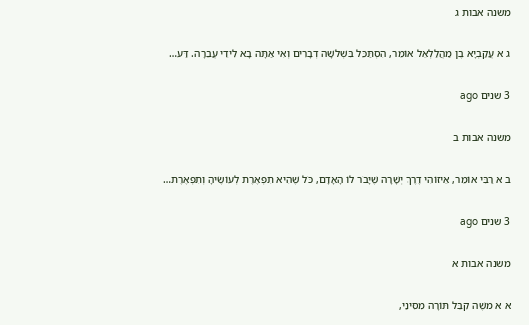משנה אבות ג

ג א עֲקַבְיָא בֶן מַהֲלַלְאֵל אוֹמֵר, הִסְתַּכֵּל בִּשְׁלשָׁה דְבָרִים וְאִי אַתָּה בָא לִידֵי עֲבֵרָה. דַּע…

3 שנים ago

משנה אבות ב

ב א רַבִּי אוֹמֵר, אֵיזוֹהִי דֶרֶךְ יְשָׁרָה שֶׁיָּבֹר לוֹ הָאָדָם, כֹּל שֶׁהִיא תִפְאֶרֶת לְעוֹשֶׂיהָ וְתִפְאֶרֶת…

3 שנים ago

משנה אבות א

א א משֶׁה קִבֵּל תּוֹרָה מִסִּינַי,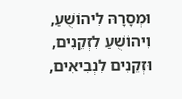וּמְסָרָהּ לִיהוֹשֻׁעַ, וִיהוֹשֻׁעַ לִזְקֵנִים, וּזְקֵנִים לִנְבִיאִים,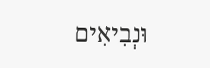וּנְבִיאִים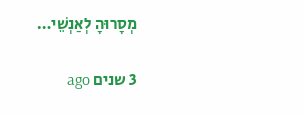מְסָרוּהָ לְאַנְשֵׁי…

3 שנים ago